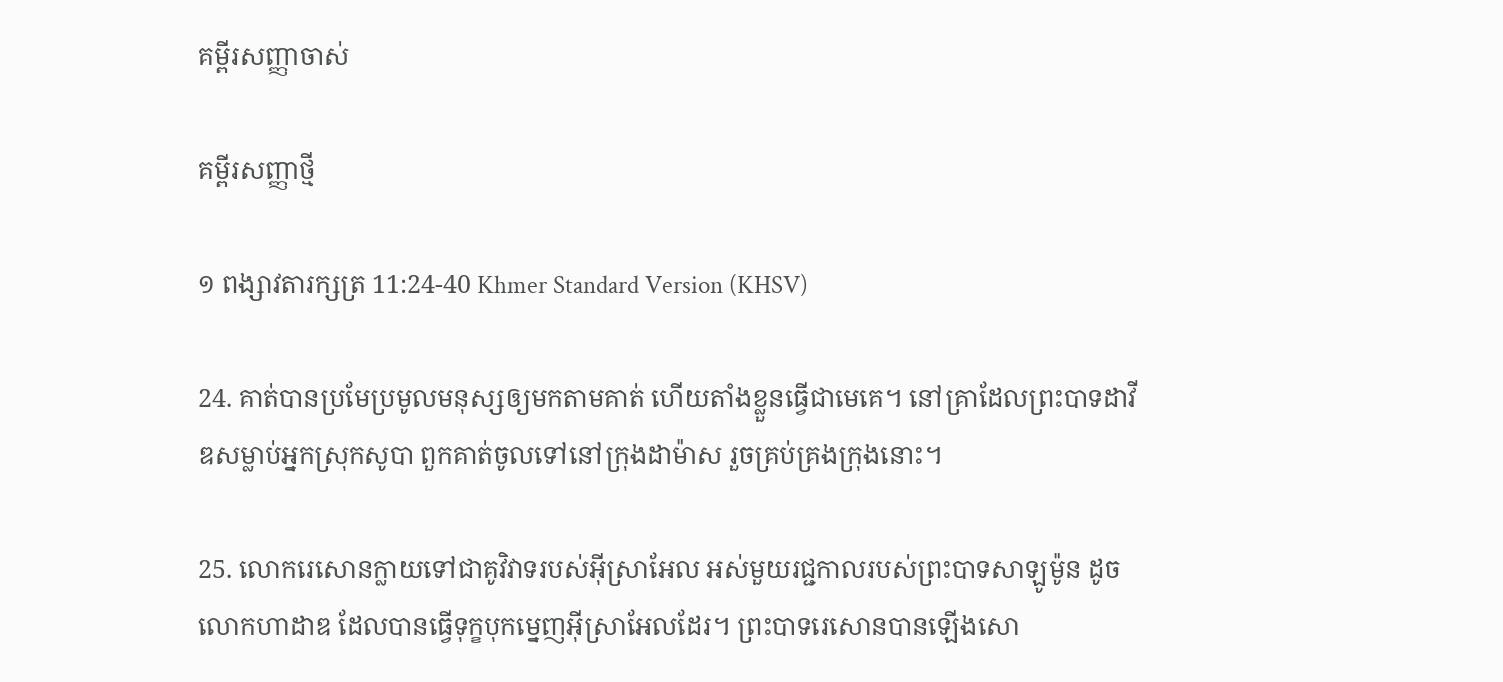គម្ពីរសញ្ញាចាស់

គម្ពីរសញ្ញាថ្មី

១ ពង្សា‌វតារ‌ក្សត្រ 11:24-40 Khmer Standard Version (KHSV)

24. គាត់បានប្រមែ‌ប្រមូលមនុស្សឲ្យមកតាមគាត់ ហើយតាំងខ្លួនធ្វើជាមេគេ។ នៅគ្រាដែលព្រះ‌បាទដាវីឌសម្លាប់អ្នកស្រុកសូបា ពួកគាត់ចូលទៅនៅក្រុងដាម៉ាស រួចគ្រប់‌គ្រងក្រុងនោះ។

25. លោករេសោនក្លាយទៅជាគូ‌វិវាទរបស់អ៊ីស្រា‌អែល អស់មួយរជ្ជកាលរបស់ព្រះ‌បាទសាឡូម៉ូន ដូចលោកហាដាឌ ដែលបានធ្វើទុក្ខបុក‌ម្នេញអ៊ីស្រា‌អែលដែរ។ ព្រះ‌បាទរេសោនបានឡើងសោ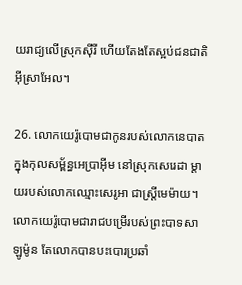យ‌រាជ្យលើស្រុកស៊ីរី ហើយតែងតែស្អប់ជន‌ជាតិអ៊ីស្រា‌អែល។

26. លោកយេរ៉ូ‌បោមជាកូនរបស់លោកនេបាត ក្នុងកុល‌សម្ព័ន្ធអេប្រាអ៊ីម នៅស្រុកសេរេ‌ដា ម្ដាយរបស់លោកឈ្មោះសេរូ‌អា ជាស្ត្រីមេម៉ាយ។ លោកយេរ៉ូ‌បោមជារាជបម្រើរបស់ព្រះ‌បាទសាឡូម៉ូន តែលោកបានបះ‌បោរប្រឆាំ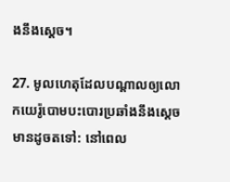ងនឹងស្ដេច។

27. មូល‌ហេតុដែលបណ្ដាលឲ្យលោកយេរ៉ូ‌បោមបះ‌បោរប្រឆាំងនឹងស្ដេចមានដូចតទៅ: នៅពេល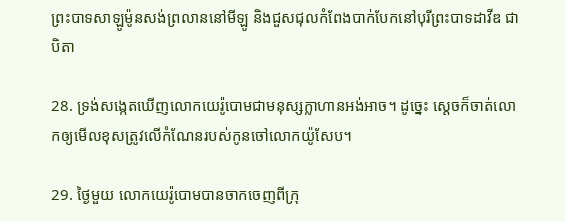ព្រះ‌បាទសាឡូម៉ូនសង់ព្រលាននៅមីឡូ និងជួស‌ជុលកំពែងបាក់បែកនៅបុរីព្រះ‌បាទដាវីឌ ជាបិតា

28. ទ្រង់សង្កេតឃើញលោកយេរ៉ូ‌បោមជាមនុស្សក្លាហានអង់‌អាច។ ដូច្នេះ ស្ដេចក៏ចាត់លោកឲ្យមើលខុសត្រូវលើកំណែនរបស់កូនចៅលោកយ៉ូសែប។

29. ថ្ងៃមួយ លោកយេរ៉ូ‌បោមបានចាក‌ចេញពីក្រុ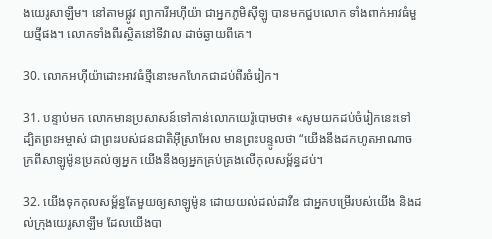ងយេរូ‌សាឡឹម។ នៅតាមផ្លូវ ព្យាការីអហ៊ី‌យ៉ា ជាអ្នកភូមិស៊ីឡូ បានមកជួបលោក ទាំងពាក់អាវធំមួយថ្មីផង។ លោកទាំងពីរស្ថិតនៅទីវាល ដាច់ឆ្ងាយពីគេ។

30. លោកអហ៊ី‌យ៉ាដោះអាវធំថ្មីនោះមកហែកជាដប់‌ពីរចំរៀក។

31. បន្ទាប់មក លោកមានប្រសាសន៍ទៅកាន់លោកយេរ៉ូ‌បោមថា៖ «សូមយកដប់ចំរៀកនេះទៅ ដ្បិតព្រះ‌អម្ចាស់ ជាព្រះរបស់ជន‌ជាតិអ៊ីស្រា‌អែល មានព្រះ‌បន្ទូលថា “យើងនឹងដកហូតអាណា‌ចក្រពីសាឡូម៉ូនប្រគល់ឲ្យអ្នក យើងនឹងឲ្យអ្នកគ្រប់‌គ្រងលើកុល‌សម្ព័ន្ធដប់។

32. យើងទុកកុល‌សម្ព័ន្ធតែមួយឲ្យសាឡូម៉ូន ដោយយល់ដល់ដាវីឌ ជាអ្នកបម្រើរបស់យើង និងដល់ក្រុងយេរូ‌សាឡឹម ដែលយើងបា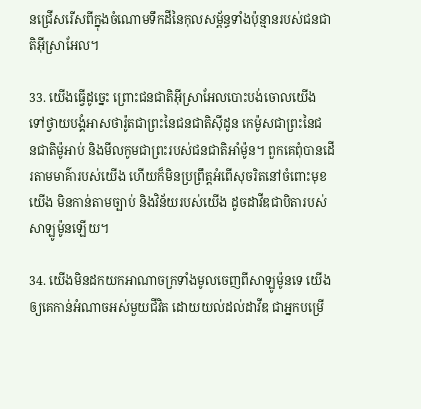នជ្រើស‌រើសពីក្នុងចំណោមទឹកដីនៃកុល‌សម្ព័ន្ធទាំងប៉ុន្មានរបស់ជន‌ជាតិអ៊ីស្រា‌អែល។

33. យើងធ្វើដូច្នេះ ព្រោះជន‌ជាតិអ៊ីស្រា‌អែលបោះ‌បង់ចោលយើង ទៅថ្វាយ‌បង្គំអាសថា‌រ៉ូតជាព្រះនៃជន‌ជាតិស៊ីដូន កេម៉ូសជាព្រះនៃជន‌ជាតិម៉ូអាប់ និងមីលកូមជាព្រះរបស់ជន‌ជាតិអាំម៉ូន។ ពួកគេពុំបានដើរតាមមាគ៌ារបស់យើង ហើយក៏មិនប្រព្រឹត្តអំពើសុចរិតនៅចំពោះមុខយើង មិនកាន់តាមច្បាប់ និងវិន័យរបស់យើង ដូចដាវីឌជាបិតារបស់សាឡូម៉ូនឡើយ។

34. យើងមិនដកយកអាណា‌ចក្រទាំងមូលចេញពីសាឡូម៉ូនទេ យើងឲ្យគេកាន់អំណាចអស់មួយជីវិត ដោយយល់ដល់ដាវីឌ ជាអ្នកបម្រើ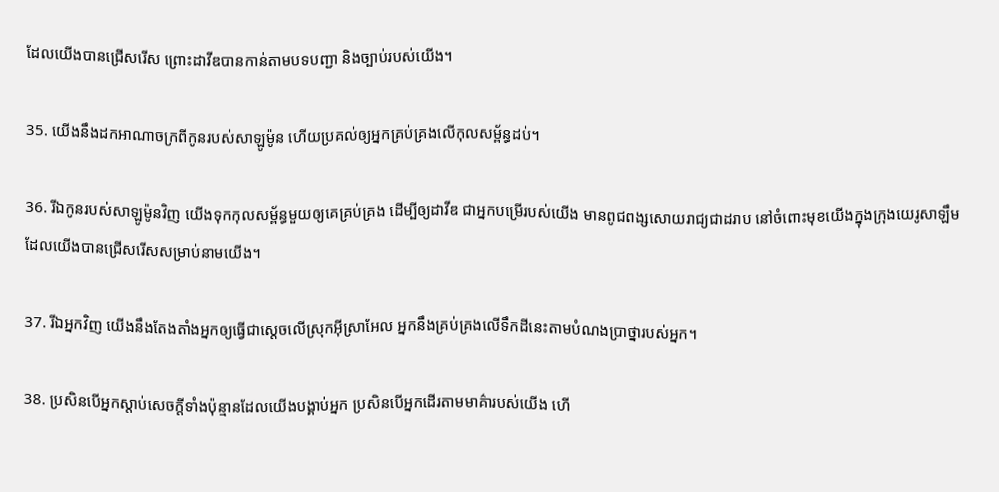ដែលយើងបានជ្រើសរើស ព្រោះដាវីឌបានកាន់តាមបទ‌បញ្ជា និងច្បាប់របស់យើង។

35. យើងនឹងដកអាណា‌ចក្រពីកូនរបស់សាឡូម៉ូន ហើយប្រគល់ឲ្យអ្នកគ្រប់‌គ្រងលើកុល‌សម្ព័ន្ធដប់។

36. រីឯកូនរបស់សាឡូម៉ូនវិញ យើងទុកកុល‌សម្ព័ន្ធមួយឲ្យគេគ្រប់‌គ្រង ដើម្បីឲ្យដាវីឌ ជាអ្នកបម្រើរបស់យើង មានពូជ‌ពង្សសោយរាជ្យជាដរាប នៅចំពោះមុខយើងក្នុងក្រុងយេរូ‌សាឡឹម ដែលយើងបានជ្រើសរើសសម្រាប់នាមយើង។

37. រីឯអ្នកវិញ យើងនឹងតែង‌តាំងអ្នកឲ្យធ្វើជាស្ដេចលើស្រុកអ៊ីស្រា‌អែល អ្នកនឹងគ្រប់‌គ្រងលើទឹកដីនេះតាមបំណងប្រាថ្នារបស់អ្នក។

38. ប្រសិនបើអ្នកស្ដាប់សេចក្ដីទាំងប៉ុន្មានដែលយើងបង្គាប់អ្នក ប្រសិនបើអ្នកដើរតាមមាគ៌ារបស់យើង ហើ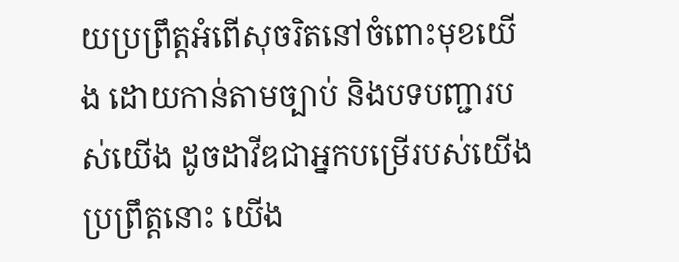យប្រព្រឹត្តអំពើសុចរិតនៅចំពោះមុខយើង ដោយកាន់តាមច្បាប់ និងបទ‌បញ្ជារបស់យើង ដូចដាវីឌជាអ្នកបម្រើរបស់យើងប្រព្រឹត្តនោះ យើង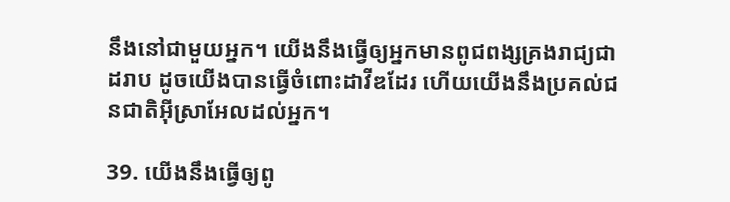នឹងនៅជាមួយអ្នក។ យើងនឹងធ្វើឲ្យអ្នកមានពូជ‌ពង្សគ្រងរាជ្យជាដរាប ដូចយើងបានធ្វើចំពោះដាវីឌដែរ ហើយយើងនឹងប្រគល់ជន‌ជាតិអ៊ីស្រា‌អែលដល់អ្នក។

39. យើងនឹងធ្វើឲ្យពូ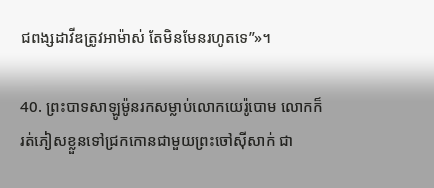ជ‌ពង្សដាវីឌត្រូវអាម៉ាស់ តែមិនមែនរហូតទេ”»។

40. ព្រះ‌បាទសាឡូម៉ូនរកសម្លាប់លោកយេរ៉ូ‌បោម លោកក៏រត់ភៀសខ្លួនទៅជ្រកកោនជាមួយព្រះ‌ចៅស៊ីសាក់ ជា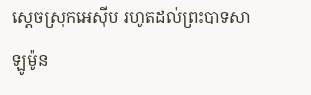ស្ដេចស្រុកអេស៊ីប រហូតដល់ព្រះ‌បាទសាឡូម៉ូន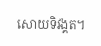សោយទិវង្គត។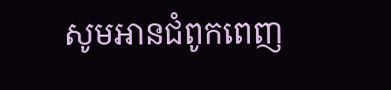សូមអានជំពូកពេញ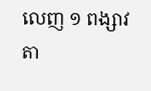លេញ ១ ពង្សា‌វតា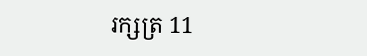រ‌ក្សត្រ 11